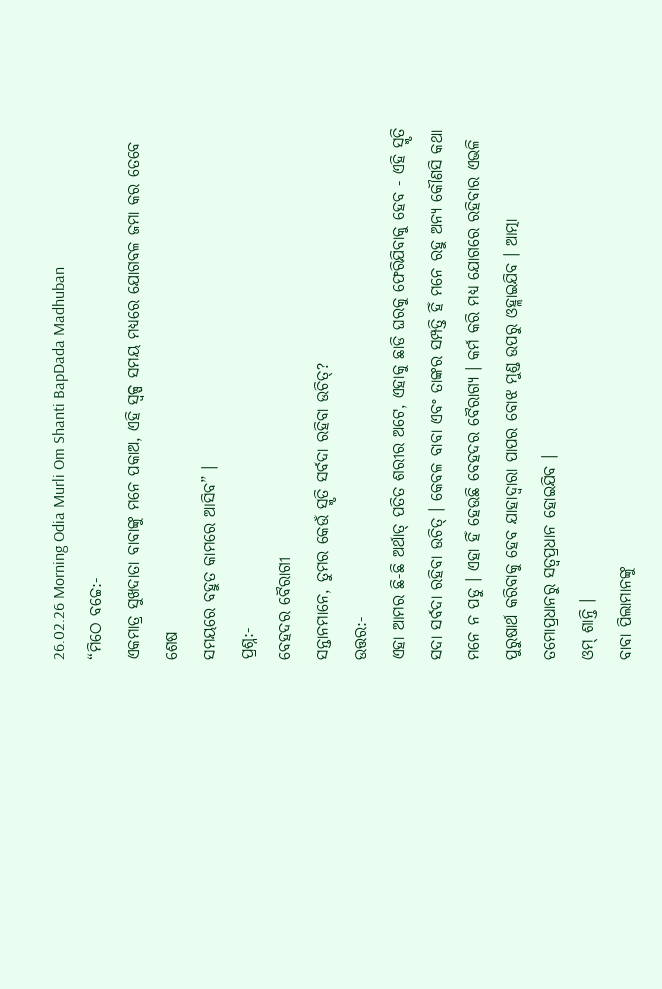26.02.26 Morning Odia Murli Om Shanti BapDada Madhuban
“ମିଠେ ବଚ୍ଚେ:-
ଏକମାତ୍ର ସୁଖଦାତା ବାବାଙ୍କୁ ମନେ ପକାଅ, ଏହି ସ୍ୱଳ୍ପ ସମୟ ମଧ୍ୟରେ ଯୋଗବଳ ଜମା କର ତେବେ ଶେଷ
ସମୟରେ ବହୁତ କାମରେ ଆସିବ” ।
ପ୍ରଶ୍ନ:-
ବେହଦର ବୈରାଗୀ
ସନ୍ତାନମାନେ, ତୁମର କେଉଁ ସ୍ମୃତି ସର୍ବଦା ରହିବା ଉଚିତ୍?
ଉତ୍ତର:-
ଏହା ଆମର ଛି-ଛି ଅର୍ଥାତ୍ ପତିତ ଶରୀର ଅଟେ, ଏହାକୁ ଛାଡି ଘରକୁ ଫେରିଯିବାକୁ ହେବ - ଏହି ସ୍ମୃତି
ସଦା ସର୍ବଦା ରହିବା ଉଚିତ୍ । କେବଳ ବାବା ଏବଂ ତାଙ୍କର ସମ୍ପତ୍ତି ହିଁ ମନେ ରହୁ ଅନ୍ୟ କୌଣସି କଥା
ମନେ ନ ପଡୁ । ଏହା ହିଁ ହେଉଛି ବେହଦର ବୈରାଗ୍ୟ । କର୍ମ କରି ମଧ୍ୟ ଯୋଗରେ ରହିବାର ଏଭଳି
ପୁରୁଷାର୍ଥ କରିବାକୁ ହେବ ଯାହାଦ୍ୱାରା ପାପର ବୋଝ ମୁଣ୍ଡ ଉପରୁ ଓହ୍ଲାଇଯିବ । ଆତ୍ମା
ତମୋପ୍ରଧାନରୁ ସତ୍ୱପ୍ରଧାନ ହୋଇଯିବ ।
ଓମ୍ ଶାନ୍ତି ।
ବାବା ପିଲାମାନଙ୍କୁ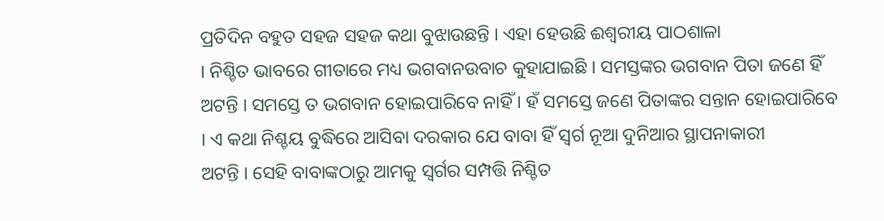ପ୍ରତିଦିନ ବହୁତ ସହଜ ସହଜ କଥା ବୁଝାଉଛନ୍ତି । ଏହା ହେଉଛି ଈଶ୍ୱରୀୟ ପାଠଶାଳା
। ନିଶ୍ଚିତ ଭାବରେ ଗୀତାରେ ମଧ୍ୟ ଭଗବାନଉବାଚ କୁହାଯାଇଛି । ସମସ୍ତଙ୍କର ଭଗବାନ ପିତା ଜଣେ ହିଁ
ଅଟନ୍ତି । ସମସ୍ତେ ତ ଭଗବାନ ହୋଇପାରିବେ ନାହିଁ । ହଁ ସମସ୍ତେ ଜଣେ ପିତାଙ୍କର ସନ୍ତାନ ହୋଇପାରିବେ
। ଏ କଥା ନିଶ୍ଚୟ ବୁଦ୍ଧିରେ ଆସିବା ଦରକାର ଯେ ବାବା ହିଁ ସ୍ୱର୍ଗ ନୂଆ ଦୁନିଆର ସ୍ଥାପନାକାରୀ
ଅଟନ୍ତି । ସେହି ବାବାଙ୍କଠାରୁ ଆମକୁ ସ୍ୱର୍ଗର ସମ୍ପତ୍ତି ନିଶ୍ଚିତ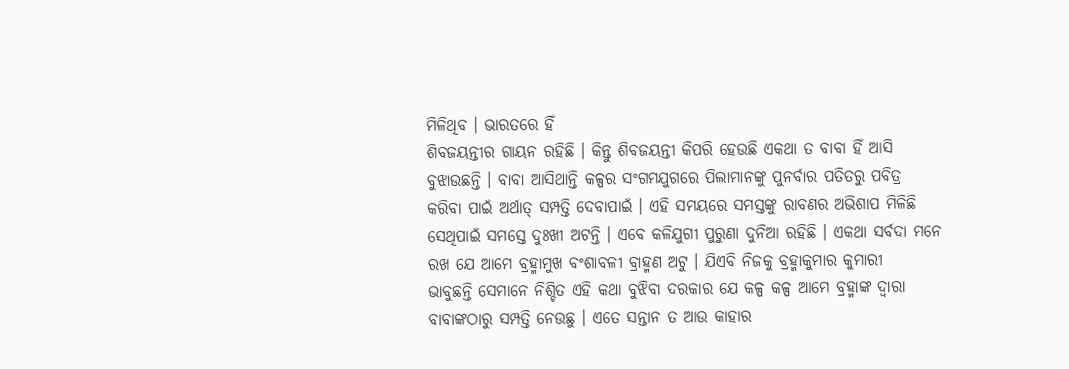ମିଳିଥିବ । ଭାରତରେ ହିଁ
ଶିବଜୟନ୍ତୀର ଗାୟନ ରହିଛି । କିନ୍ତୁ ଶିବଜୟନ୍ତୀ କିପରି ହେଉଛି ଏକଥା ତ ବାବା ହିଁ ଆସି
ବୁଝାଉଛନ୍ତି । ବାବା ଆସିଥାନ୍ତି କଳ୍ପର ସଂଗମଯୁଗରେ ପିଲାମାନଙ୍କୁ ପୁନର୍ବାର ପତିତରୁ ପବିତ୍ର
କରିବା ପାଇଁ ଅର୍ଥାତ୍ ସମ୍ପତ୍ତି ଦେବାପାଇଁ । ଏହି ସମୟରେ ସମସ୍ତଙ୍କୁ ରାବଣର ଅଭିଶାପ ମିଳିଛି
ସେଥିପାଇଁ ସମସ୍ତେ ଦୁଃଖୀ ଅଟନ୍ତି । ଏବେ କଳିଯୁଗୀ ପୁରୁଣା ଦୁନିଆ ରହିଛି । ଏକଥା ସର୍ବଦା ମନେ
ରଖ ଯେ ଆମେ ବ୍ରହ୍ମାମୁଖ ବଂଶାବଳୀ ବ୍ରାହ୍ମଣ ଅଟୁ । ଯିଏବି ନିଜକୁ ବ୍ରହ୍ମାକୁମାର କୁମାରୀ
ଭାବୁଛନ୍ତି ସେମାନେ ନିଶ୍ଚିତ ଏହି କଥା ବୁଝିବା ଦରକାର ଯେ କଳ୍ପ କଳ୍ପ ଆମେ ବ୍ରହ୍ମାଙ୍କ ଦ୍ୱାରା
ବାବାଙ୍କଠାରୁ ସମ୍ପତ୍ତି ନେଉଛୁ । ଏତେ ସନ୍ତାନ ତ ଆଉ କାହାର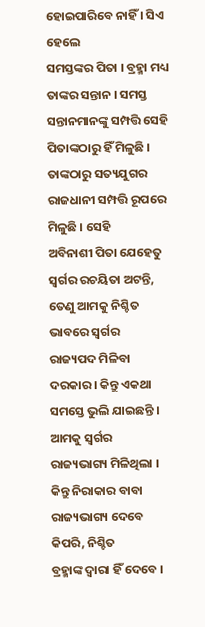ହୋଇପାରିବେ ନାହିଁ । ସିଏ ହେଲେ
ସମସ୍ତଙ୍କର ପିତା । ବ୍ରହ୍ମା ମଧ୍ୟ ତାଙ୍କର ସନ୍ତାନ । ସମସ୍ତ ସନ୍ତାନମାନଙ୍କୁ ସମ୍ପତ୍ତି ସେହି
ପିତାଙ୍କଠାରୁ ହିଁ ମିଳୁଛି । ତାଙ୍କଠାରୁ ସତ୍ୟଯୁଗର ରାଜଧାନୀ ସମ୍ପତ୍ତି ରୂପରେ ମିଳୁଛି । ସେହି
ଅବିନାଶୀ ପିତା ଯେହେତୁ ସ୍ୱର୍ଗର ରଚୟିତା ଅଟନ୍ତି, ତେଣୁ ଆମକୁ ନିଶ୍ଚିତ ଭାବରେ ସ୍ୱର୍ଗର
ରାଜ୍ୟପଦ ମିଳିବା ଦରକାର । କିନ୍ତୁ ଏକଥା ସମସ୍ତେ ଭୁଲି ଯାଇଛନ୍ତି । ଆମକୁ ସ୍ୱର୍ଗର
ରାଜ୍ୟଭାଗ୍ୟ ମିଳିଥିଲା । କିନ୍ତୁ ନିରାକାର ବାବା ରାଜ୍ୟଭାଗ୍ୟ ଦେବେ କିପରି, ନିଶ୍ଚିତ
ବ୍ରହ୍ମାଙ୍କ ଦ୍ୱାରା ହିଁ ଦେବେ ।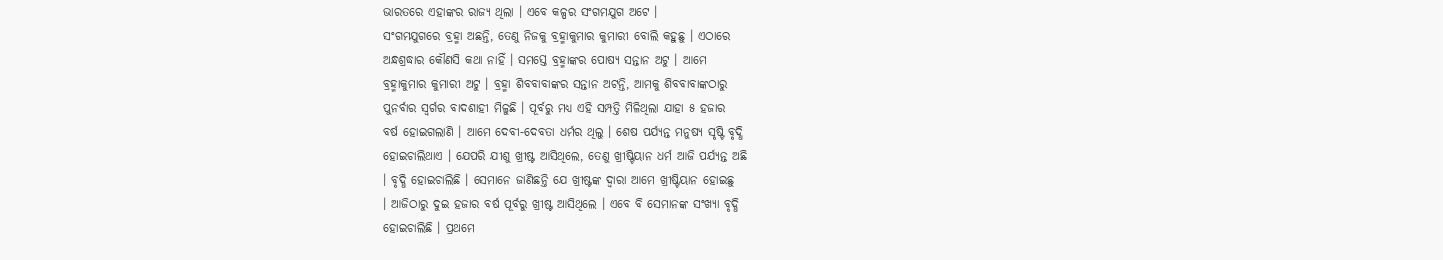ଭାରତରେ ଏହାଙ୍କର ରାଜ୍ୟ ଥିଲା । ଏବେ କଳ୍ପର ସଂଗମଯୁଗ ଅଟେ ।
ସଂଗମଯୁଗରେ ବ୍ରହ୍ମା ଅଛନ୍ତି, ତେଣୁ ନିଜକୁ ବ୍ରହ୍ମାକୁମାର କୁମାରୀ ବୋଲି କହୁଛୁ । ଏଠାରେ
ଅନ୍ଧଶ୍ରଦ୍ଧାର କୌଣସି କଥା ନାହିଁ । ସମସ୍ତେ ବ୍ରହ୍ମାଙ୍କର ପୋଷ୍ୟ ସନ୍ତାନ ଅଟୁ । ଆମେ
ବ୍ରହ୍ମାକୁମାର କୁମାରୀ ଅଟୁ । ବ୍ରହ୍ମା ଶିବବାବାଙ୍କର ସନ୍ତାନ ଅଟନ୍ତି, ଆମକୁ ଶିବବାବାଙ୍କଠାରୁ
ପୁନର୍ବାର ସ୍ୱର୍ଗର ବାଦଶାହୀ ମିଳୁଛି । ପୂର୍ବରୁ ମଧ୍ୟ ଏହି ସମ୍ପତ୍ତି ମିଳିଥିଲା ଯାହା ୫ ହଜାର
ବର୍ଷ ହୋଇଗଲାଣି । ଆମେ ଦେବୀ-ଦେବତା ଧର୍ମର ଥିଲୁ । ଶେଷ ପର୍ଯ୍ୟନ୍ତ ମନୁଷ୍ୟ ସୃଷ୍ଟି ବୃଦ୍ଧି
ହୋଇଚାଲିଥାଏ । ଯେପରି ଯୀଶୁ ଖ୍ରୀଷ୍ଟ ଆସିଥିଲେ, ତେଣୁ ଖ୍ରୀଷ୍ଟିୟାନ ଧର୍ମ ଆଜି ପର୍ଯ୍ୟନ୍ତ ଅଛି
। ବୃଦ୍ଧି ହୋଇଚାଲିଛି । ସେମାନେ ଜାଣିଛନ୍ତି ଯେ ଖ୍ରୀଷ୍ଟଙ୍କ ଦ୍ୱାରା ଆମେ ଖ୍ରୀଷ୍ଟିୟାନ ହୋଇଛୁ
। ଆଜିଠାରୁ ଦୁଇ ହଜାର ବର୍ଷ ପୂର୍ବରୁ ଖ୍ରୀଷ୍ଟ ଆସିଥିଲେ । ଏବେ ବି ସେମାନଙ୍କ ସଂଖ୍ୟା ବୃଦ୍ଧି
ହୋଇଚାଲିଛି । ପ୍ରଥମେ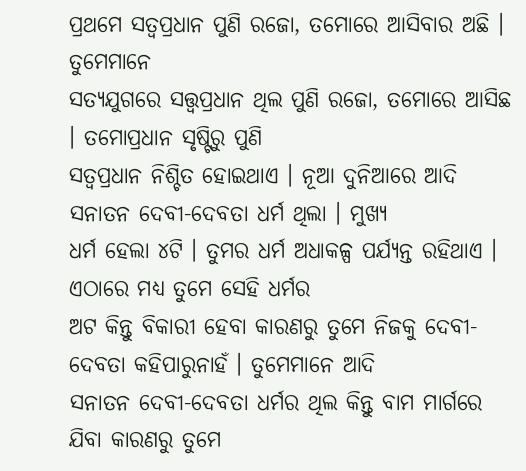ପ୍ରଥମେ ସତ୍ୱପ୍ରଧାନ ପୁଣି ରଜୋ, ତମୋରେ ଆସିବାର ଅଛି । ତୁମେମାନେ
ସତ୍ୟଯୁଗରେ ସତ୍ତ୍ୱପ୍ରଧାନ ଥିଲ ପୁଣି ରଜୋ, ତମୋରେ ଆସିଛ । ତମୋପ୍ରଧାନ ସୃଷ୍ଟିରୁ ପୁଣି
ସତ୍ୱପ୍ରଧାନ ନିଶ୍ଚିତ ହୋଇଥାଏ । ନୂଆ ଦୁନିଆରେ ଆଦି ସନାତନ ଦେବୀ-ଦେବତା ଧର୍ମ ଥିଲା । ମୁଖ୍ୟ
ଧର୍ମ ହେଲା ୪ଟି । ତୁମର ଧର୍ମ ଅଧାକଳ୍ପ ପର୍ଯ୍ୟନ୍ତ ରହିଥାଏ । ଏଠାରେ ମଧ୍ୟ ତୁମେ ସେହି ଧର୍ମର
ଅଟ କିନ୍ତୁ ବିକାରୀ ହେବା କାରଣରୁ ତୁମେ ନିଜକୁ ଦେବୀ-ଦେବତା କହିପାରୁନାହଁ । ତୁମେମାନେ ଆଦି
ସନାତନ ଦେବୀ-ଦେବତା ଧର୍ମର ଥିଲ କିନ୍ତୁ ବାମ ମାର୍ଗରେ ଯିବା କାରଣରୁ ତୁମେ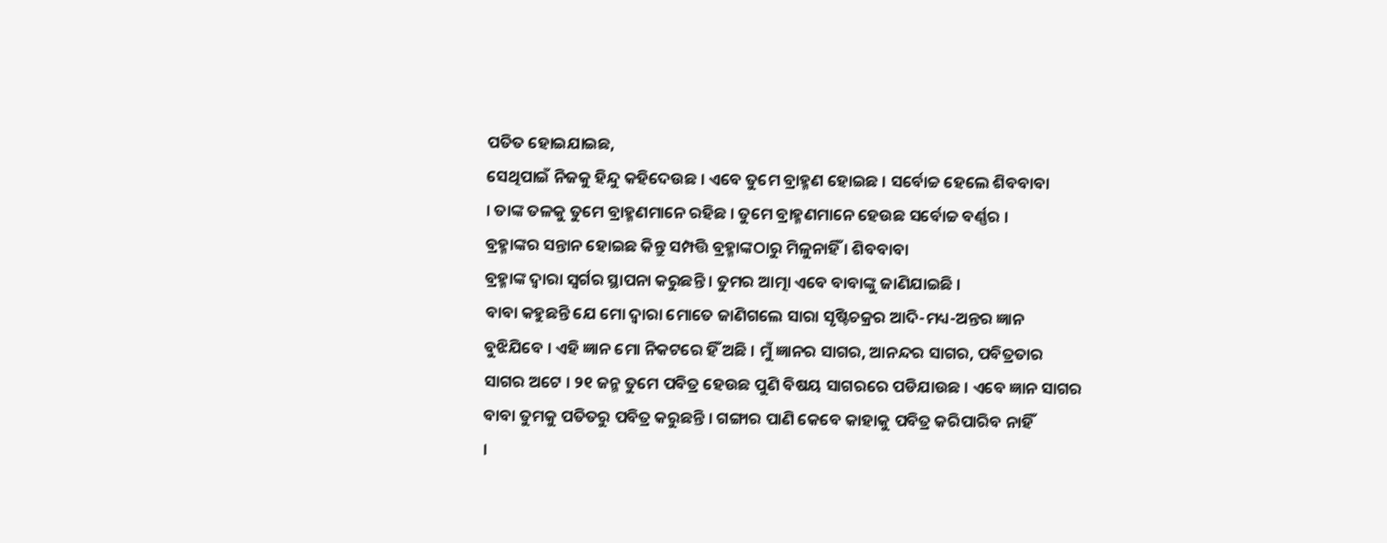ପତିତ ହୋଇଯାଇଛ,
ସେଥିପାଇଁ ନିଜକୁ ହିନ୍ଦୁ କହିଦେଉଛ । ଏବେ ତୁମେ ବ୍ରାହ୍ମଣ ହୋଇଛ । ସର୍ବୋଚ୍ଚ ହେଲେ ଶିବବାବା
। ତାଙ୍କ ତଳକୁ ତୁମେ ବ୍ରାହ୍ମଣମାନେ ରହିଛ । ତୁମେ ବ୍ରାହ୍ମଣମାନେ ହେଉଛ ସର୍ବୋଚ୍ଚ ବର୍ଣ୍ଣର ।
ବ୍ରହ୍ମାଙ୍କର ସନ୍ତାନ ହୋଇଛ କିନ୍ତୁ ସମ୍ପତ୍ତି ବ୍ରହ୍ମାଙ୍କଠାରୁ ମିଳୁନାହିଁ । ଶିବବାବା
ବ୍ରହ୍ମାଙ୍କ ଦ୍ୱାରା ସ୍ୱର୍ଗର ସ୍ଥାପନା କରୁଛନ୍ତି । ତୁମର ଆତ୍ମା ଏବେ ବାବାଙ୍କୁ ଜାଣିଯାଇଛି ।
ବାବା କହୁଛନ୍ତି ଯେ ମୋ ଦ୍ୱାରା ମୋତେ ଜାଣିଗଲେ ସାରା ସୃଷ୍ଟିଚକ୍ରର ଆଦି-ମଧ୍ୟ-ଅନ୍ତର ଜ୍ଞାନ
ବୁଝିଯିବେ । ଏହି ଜ୍ଞାନ ମୋ ନିକଟରେ ହିଁ ଅଛି । ମୁଁ ଜ୍ଞାନର ସାଗର, ଆନନ୍ଦର ସାଗର, ପବିତ୍ରତାର
ସାଗର ଅଟେ । ୨୧ ଜନ୍ମ ତୁମେ ପବିତ୍ର ହେଉଛ ପୁଣି ବିଷୟ ସାଗରରେ ପଡିଯାଉଛ । ଏବେ ଜ୍ଞାନ ସାଗର
ବାବା ତୁମକୁ ପତିତରୁ ପବିତ୍ର କରୁଛନ୍ତି । ଗଙ୍ଗାର ପାଣି କେବେ କାହାକୁ ପବିତ୍ର କରିପାରିବ ନାହିଁ
।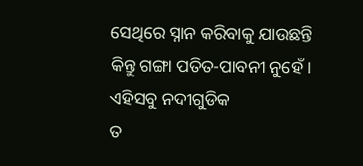ସେଥିରେ ସ୍ନାନ କରିବାକୁ ଯାଉଛନ୍ତି କିନ୍ତୁ ଗଙ୍ଗା ପତିତ-ପାବନୀ ନୁହେଁ । ଏହିସବୁ ନଦୀଗୁଡିକ
ତ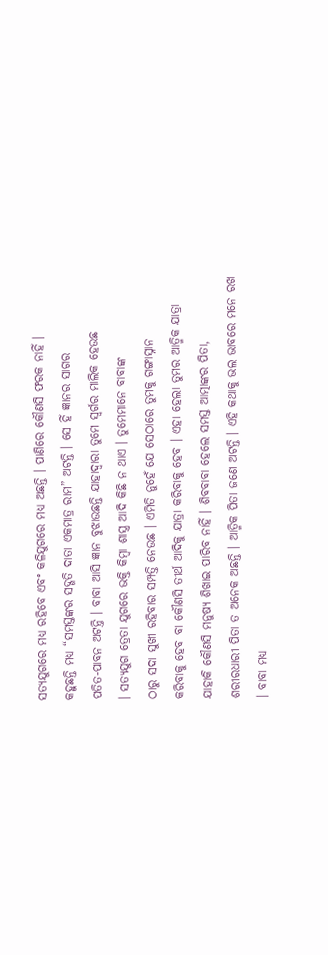ସତ୍ୟଯୁଗରେ ମଧ୍ୟ ରହିବେ ଏବଂ କଳିଯୁଗରେ ମଧ୍ୟ ଅଛନ୍ତି । ପାଣିରେ କୌଣସି ଫରକ ନାହିଁ ।
କହୁଛନ୍ତି ମଧ୍ୟ “ସମସ୍ତଙ୍କର ସଦ୍ଗତି ଦାତା ଏକମାତ୍ର ରାମ” ଅଟନ୍ତି । ସେ ହିଁ ଜ୍ଞାନର ସାଗର
ପତିତ-ପାବନ ଅଟନ୍ତି । ବାବା ଆସି ଜ୍ଞାନ ବୁଝାଉଛନ୍ତି ଯାହାଦ୍ୱାରା ତୁମେ ସ୍ୱର୍ଗର ମାଲିକ ହେଉଛ
। ସତ୍ୟଯୁଗ ତ୍ରେତା ଯୁଗରେ ଭକ୍ତି କିମ୍ବା ଶାସ୍ତ୍ର ଆଦି କିଛି ନ ଥାଏ । ତୁମେମାନେ ବାବାଙ୍କ
ଠାରୁ ସଦା ସୁଖୀ ରହିବାର ସମ୍ପତ୍ତି ନେଉଛ । ଏମିତି ନୁହେଁ ଯେ ସେଠାରେ ତୁମକୁ ଗଙ୍ଗାସ୍ନାନ
କରିବାକୁ ହେବ ବା କୌଣସି ତୀର୍ଥ ଆଦିକୁ ଯାତ୍ରା କରିବାକୁ ହେବ । ଏହା ହେଲା ତୁମର ଆତ୍ମିକ ଯାତ୍ରା
ଯାହାକି କୌଣସି ମନୁଷ୍ୟ ଶିଖାଇ ପାରିବ ନାହିଁ । ଶିବବାବା ହେଲେ ସମସ୍ତ ଆତ୍ମାଙ୍କର ପିତା,
ଶରୀରଧାରୀ ପିତା ତ ଅନେକ ଅଛନ୍ତି । ଆତ୍ମିକ ପିତା ଜଣେ ଅଟନ୍ତି । ଏହି କଥାକୁ ଭଲ ଭାବରେ ମନେ ରଖ
। ବାବା ମଧ୍ୟ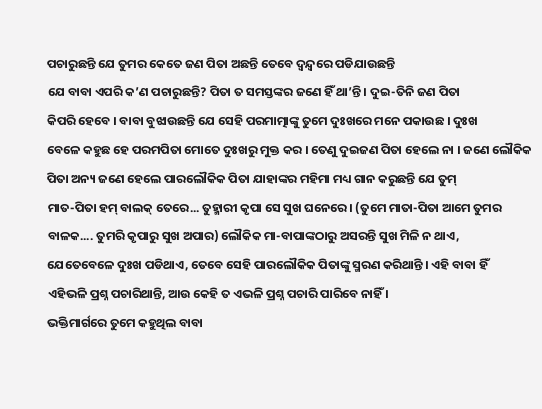ପଚାରୁଛନ୍ତି ଯେ ତୁମର କେତେ ଜଣ ପିତା ଅଛନ୍ତି ତେବେ ଦ୍ୱନ୍ଦ୍ୱରେ ପଡିଯାଉଛନ୍ତି
ଯେ ବାବା ଏପରି କ’ଣ ପଚାରୁଛନ୍ତି? ପିତା ତ ସମସ୍ତଙ୍କର ଜଣେ ହିଁ ଥା’ନ୍ତି । ଦୁଇ-ତିନି ଜଣ ପିତା
କିପରି ହେବେ । ବାବା ବୁଝାଉଛନ୍ତି ଯେ ସେହି ପରମାତ୍ମାଙ୍କୁ ତୁମେ ଦୁଃଖରେ ମନେ ପକାଉଛ । ଦୁଃଖ
ବେଳେ କହୁଛ ହେ ପରମପିତା ମୋତେ ଦୁଃଖରୁ ମୁକ୍ତ କର । ତେଣୁ ଦୁଇଜଣ ପିତା ହେଲେ ନା । ଜଣେ ଲୌକିକ
ପିତା ଅନ୍ୟ ଜଣେ ହେଲେ ପାରଲୌକିକ ପିତା ଯାହାଙ୍କର ମହିମା ମଧ୍ୟ ଗାନ କରୁଛନ୍ତି ଯେ ତୁମ୍
ମାତ-ପିତା ହମ୍ ବାଲକ୍ ତେରେ... ତୁହ୍ମାରୀ କୃପା ସେ ସୁଖ ଘନେରେ । (ତୁମେ ମାତା-ପିତା ଆମେ ତୁମର
ବାଳକ.... ତୁମରି କୃପାରୁ ସୁଖ ଅପାର) ଲୌକିକ ମା-ବାପାଙ୍କଠାରୁ ଅସରନ୍ତି ସୁଖ ମିଳି ନ ଥାଏ,
ଯେତେବେଳେ ଦୁଃଖ ପଡିଥାଏ, ତେବେ ସେହି ପାରଲୌକିକ ପିତାଙ୍କୁ ସ୍ମରଣ କରିଥାନ୍ତି । ଏହି ବାବା ହିଁ
ଏହିଭଳି ପ୍ରଶ୍ନ ପଚାରିଥାନ୍ତି, ଆଉ କେହି ତ ଏଭଳି ପ୍ରଶ୍ନ ପଚାରି ପାରିବେ ନାହିଁ ।
ଭକ୍ତିମାର୍ଗରେ ତୁମେ କହୁଥିଲ ବାବା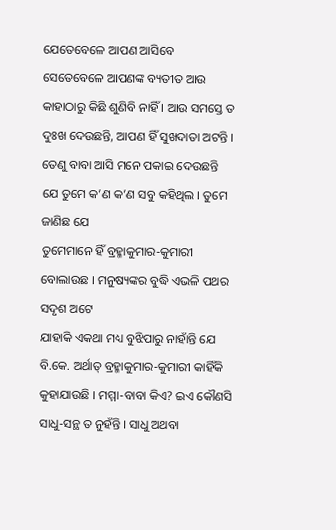ଯେତେବେଳେ ଆପଣ ଆସିବେ ସେତେବେଳେ ଆପଣଙ୍କ ବ୍ୟତୀତ ଆଉ
କାହାଠାରୁ କିଛି ଶୁଣିବି ନାହିଁ । ଆଉ ସମସ୍ତେ ତ ଦୁଃଖ ଦେଉଛନ୍ତି, ଆପଣ ହିଁ ସୁଖଦାତା ଅଟନ୍ତି ।
ତେଣୁ ବାବା ଆସି ମନେ ପକାଇ ଦେଉଛନ୍ତି ଯେ ତୁମେ କ’ଣ କ’ଣ ସବୁ କହିଥିଲ । ତୁମେ ଜାଣିଛ ଯେ
ତୁମେମାନେ ହିଁ ବ୍ରହ୍ମାକୁମାର-କୁମାରୀ ବୋଲାଉଛ । ମନୁଷ୍ୟଙ୍କର ବୁଦ୍ଧି ଏଭଳି ପଥର ସଦୃଶ ଅଟେ
ଯାହାକି ଏକଥା ମଧ୍ୟ ବୁଝିପାରୁ ନାହାଁନ୍ତି ଯେ ବି.କେ. ଅର୍ଥାତ୍ ବ୍ରହ୍ମାକୁମାର-କୁମାରୀ କାହିଁକି
କୁହାଯାଉଛି । ମମ୍ମା-ବାବା କିଏ? ଇଏ କୌଣସି ସାଧୁ-ସନ୍ଥ ତ ନୁହଁନ୍ତି । ସାଧୁ ଅଥବା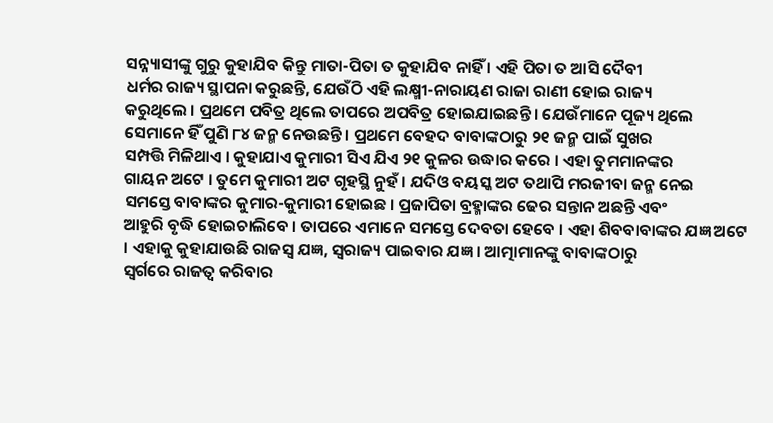ସନ୍ନ୍ୟାସୀଙ୍କୁ ଗୁରୁ କୁହାଯିବ କିନ୍ତୁ ମାତା-ପିତା ତ କୁହାଯିବ ନାହିଁ । ଏହି ପିତା ତ ଆସି ଦୈବୀ
ଧର୍ମର ରାଜ୍ୟ ସ୍ଥାପନା କରୁଛନ୍ତି, ଯେଉଁଠି ଏହି ଲକ୍ଷ୍ମୀ-ନାରାୟଣ ରାଜା ରାଣୀ ହୋଇ ରାଜ୍ୟ
କରୁଥିଲେ । ପ୍ରଥମେ ପବିତ୍ର ଥିଲେ ତାପରେ ଅପବିତ୍ର ହୋଇଯାଇଛନ୍ତି । ଯେଉଁମାନେ ପୂଜ୍ୟ ଥିଲେ
ସେମାନେ ହିଁ ପୁଣି ୮୪ ଜନ୍ମ ନେଉଛନ୍ତି । ପ୍ରଥମେ ବେହଦ ବାବାଙ୍କଠାରୁ ୨୧ ଜନ୍ମ ପାଇଁ ସୁଖର
ସମ୍ପତ୍ତି ମିଳିଥାଏ । କୁହାଯାଏ କୁମାରୀ ସିଏ ଯିଏ ୨୧ କୁଳର ଉଦ୍ଧାର କରେ । ଏହା ତୁମମାନଙ୍କର
ଗାୟନ ଅଟେ । ତୁମେ କୁମାରୀ ଅଟ ଗୃହସ୍ଥି ନୁହଁ । ଯଦିଓ ବୟସ୍କ ଅଟ ତଥାପି ମରଜୀବା ଜନ୍ମ ନେଇ
ସମସ୍ତେ ବାବାଙ୍କର କୁମାର-କୁମାରୀ ହୋଇଛ । ପ୍ରଜାପିତା ବ୍ରହ୍ମାଙ୍କର ଢେର ସନ୍ତାନ ଅଛନ୍ତି ଏବଂ
ଆହୁରି ବୃଦ୍ଧି ହୋଇଚାଲିବେ । ତାପରେ ଏମାନେ ସମସ୍ତେ ଦେବତା ହେବେ । ଏହା ଶିବବାବାଙ୍କର ଯଜ୍ଞ ଅଟେ
। ଏହାକୁ କୁହାଯାଉଛି ରାଜସ୍ୱ ଯଜ୍ଞ, ସ୍ୱରାଜ୍ୟ ପାଇବାର ଯଜ୍ଞ । ଆତ୍ମାମାନଙ୍କୁ ବାବାଙ୍କଠାରୁ
ସ୍ୱର୍ଗରେ ରାଜତ୍ୱ କରିବାର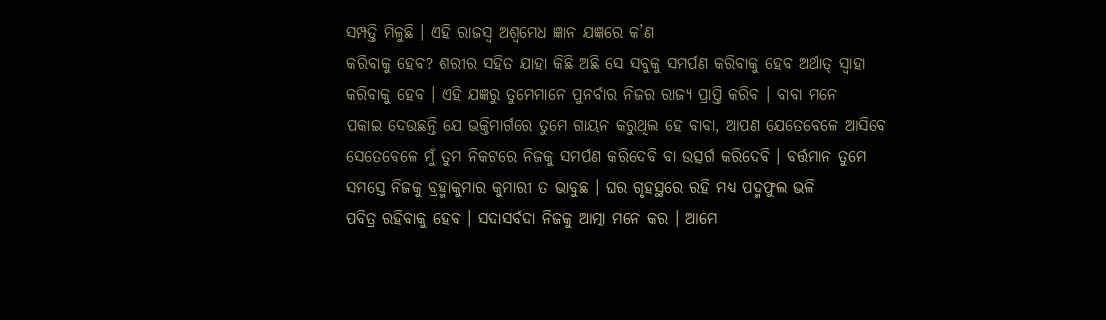ସମ୍ପତ୍ତି ମିଳୁଛି । ଏହି ରାଜସ୍ୱ ଅଶ୍ୱମେଧ ଜ୍ଞାନ ଯଜ୍ଞରେ କ’ଣ
କରିବାକୁ ହେବ? ଶରୀର ସହିତ ଯାହା କିଛି ଅଛି ସେ ସବୁକୁ ସମର୍ପଣ କରିବାକୁ ହେବ ଅର୍ଥାତ୍ ସ୍ୱାହା
କରିବାକୁ ହେବ । ଏହି ଯଜ୍ଞରୁ ତୁମେମାନେ ପୁନର୍ବାର ନିଜର ରାଜ୍ୟ ପ୍ରାପ୍ତି କରିବ । ବାବା ମନେ
ପକାଇ ଦେଉଛନ୍ତି ଯେ ଭକ୍ତିମାର୍ଗରେ ତୁମେ ଗାୟନ କରୁଥିଲ ହେ ବାବା, ଆପଣ ଯେତେବେଳେ ଆସିବେ
ସେତେବେଳେ ମୁଁ ତୁମ ନିକଟରେ ନିଜକୁ ସମର୍ପଣ କରିଦେବି ବା ଉତ୍ସର୍ଗ କରିଦେବି । ବର୍ତ୍ତମାନ ତୁମେ
ସମସ୍ତେ ନିଜକୁ ବ୍ରହ୍ମାକୁମାର କୁମାରୀ ତ ଭାବୁଛ । ଘର ଗୃହସ୍ଥରେ ରହି ମଧ୍ୟ ପଦ୍ମଫୁଲ ଭଳି
ପବିତ୍ର ରହିବାକୁ ହେବ । ସଦାସର୍ବଦା ନିଜକୁ ଆତ୍ମା ମନେ କର । ଆମେ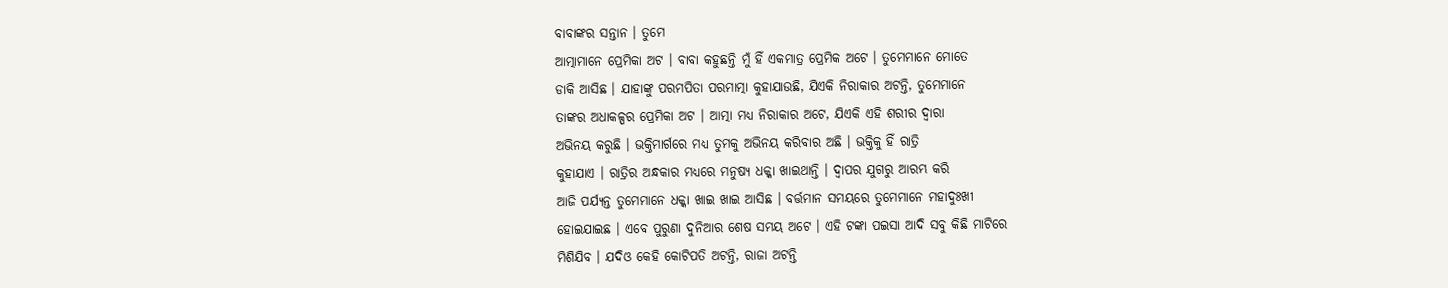ବାବାଙ୍କର ସନ୍ତାନ । ତୁମେ
ଆତ୍ମାମାନେ ପ୍ରେମିକା ଅଟ । ବାବା କହୁଛନ୍ତି ମୁଁ ହିଁ ଏକମାତ୍ର ପ୍ରେମିକ ଅଟେ । ତୁମେମାନେ ମୋତେ
ଡାକି ଆସିଛ । ଯାହାଙ୍କୁ ପରମପିତା ପରମାତ୍ମା କୁହାଯାଉଛି, ଯିଏକି ନିରାକାର ଅଟନ୍ତି, ତୁମେମାନେ
ତାଙ୍କର ଅଧାକଳ୍ପର ପ୍ରେମିକା ଅଟ । ଆତ୍ମା ମଧ୍ୟ ନିରାକାର ଅଟେ, ଯିଏକି ଏହି ଶରୀର ଦ୍ୱାରା
ଅଭିନୟ କରୁଛି । ଭକ୍ତିମାର୍ଗରେ ମଧ୍ୟ ତୁମକୁ ଅଭିନୟ କରିବାର ଅଛି । ଭକ୍ତିକୁ ହିଁ ରାତ୍ରି
କୁହାଯାଏ । ରାତ୍ରିର ଅନ୍ଧକାର ମଧ୍ୟରେ ମନୁଷ୍ୟ ଧକ୍କା ଖାଇଥାନ୍ତି । ଦ୍ୱାପର ଯୁଗରୁ ଆରମ୍ଭ କରି
ଆଜି ପର୍ଯ୍ୟନ୍ତ ତୁମେମାନେ ଧକ୍କା ଖାଇ ଖାଇ ଆସିଛ । ବର୍ତ୍ତମାନ ସମୟରେ ତୁମେମାନେ ମହାଦୁଃଖୀ
ହୋଇଯାଇଛ । ଏବେ ପୁରୁଣା ଦୁନିଆର ଶେଷ ସମୟ ଅଟେ । ଏହି ଟଙ୍କା ପଇସା ଆଦି ସବୁ କିଛି ମାଟିରେ
ମିଶିଯିବ । ଯଦିଓ କେହି କୋଟିପତି ଅଟନ୍ତି, ରାଜା ଅଟନ୍ତି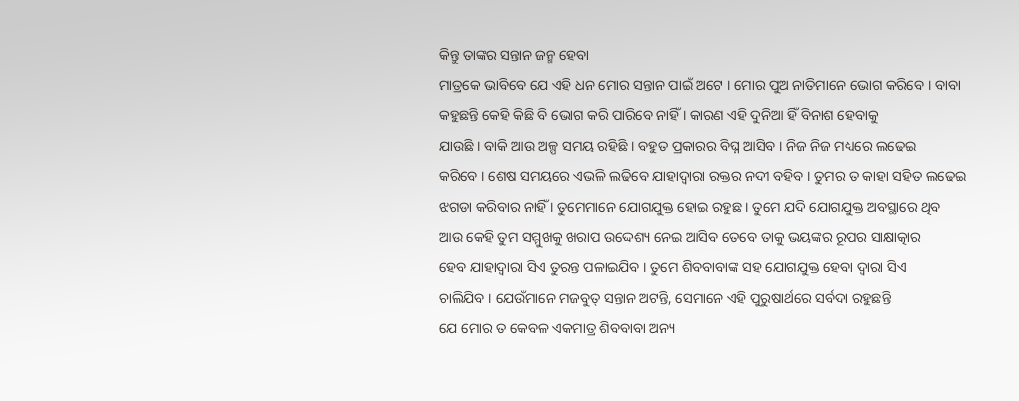କିନ୍ତୁ ତାଙ୍କର ସନ୍ତାନ ଜନ୍ମ ହେବା
ମାତ୍ରକେ ଭାବିବେ ଯେ ଏହି ଧନ ମୋର ସନ୍ତାନ ପାଇଁ ଅଟେ । ମୋର ପୁଅ ନାତିମାନେ ଭୋଗ କରିବେ । ବାବା
କହୁଛନ୍ତି କେହି କିଛି ବି ଭୋଗ କରି ପାରିବେ ନାହିଁ । କାରଣ ଏହି ଦୁନିଆ ହିଁ ବିନାଶ ହେବାକୁ
ଯାଉଛି । ବାକି ଆଉ ଅଳ୍ପ ସମୟ ରହିଛି । ବହୁତ ପ୍ରକାରର ବିଘ୍ନ ଆସିବ । ନିଜ ନିଜ ମଧ୍ୟରେ ଲଢେଇ
କରିବେ । ଶେଷ ସମୟରେ ଏଭଳି ଲଢିବେ ଯାହାଦ୍ୱାରା ରକ୍ତର ନଦୀ ବହିବ । ତୁମର ତ କାହା ସହିତ ଲଢେଇ
ଝଗଡା କରିବାର ନାହିଁ । ତୁମେମାନେ ଯୋଗଯୁକ୍ତ ହୋଇ ରହୁଛ । ତୁମେ ଯଦି ଯୋଗଯୁକ୍ତ ଅବସ୍ଥାରେ ଥିବ
ଆଉ କେହି ତୁମ ସମ୍ମୁଖକୁ ଖରାପ ଉଦ୍ଦେଶ୍ୟ ନେଇ ଆସିବ ତେବେ ତାକୁ ଭୟଙ୍କର ରୂପର ସାକ୍ଷାତ୍କାର
ହେବ ଯାହାଦ୍ୱାରା ସିଏ ତୁରନ୍ତ ପଳାଇଯିବ । ତୁମେ ଶିବବାବାଙ୍କ ସହ ଯୋଗଯୁକ୍ତ ହେବା ଦ୍ୱାରା ସିଏ
ଚାଲିଯିବ । ଯେଉଁମାନେ ମଜବୁତ୍ ସନ୍ତାନ ଅଟନ୍ତି, ସେମାନେ ଏହି ପୁରୁଷାର୍ଥରେ ସର୍ବଦା ରହୁଛନ୍ତି
ଯେ ମୋର ତ କେବଳ ଏକମାତ୍ର ଶିବବାବା ଅନ୍ୟ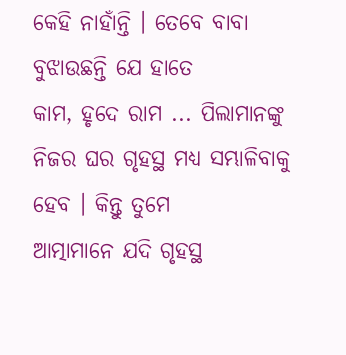କେହି ନାହାଁନ୍ତି । ତେବେ ବାବା ବୁଝାଉଛନ୍ତି ଯେ ହାତେ
କାମ, ହୃଦେ ରାମ ... ପିଲାମାନଙ୍କୁ ନିଜର ଘର ଗୃହସ୍ଥ ମଧ୍ୟ ସମ୍ଭାଳିବାକୁ ହେବ । କିନ୍ତୁ ତୁମେ
ଆତ୍ମାମାନେ ଯଦି ଗୃହସ୍ଥ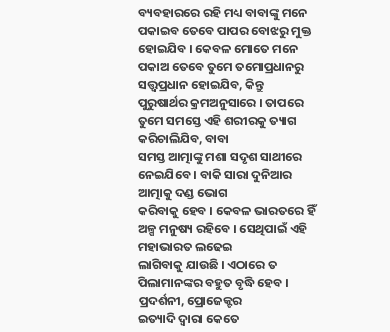ବ୍ୟବହାରରେ ରହି ମଧ୍ୟ ବାବାଙ୍କୁ ମନେ ପକାଇବ ତେବେ ପାପର ବୋଝରୁ ମୁକ୍ତ
ହୋଇଯିବ । କେବଳ ମୋତେ ମନେ ପକାଅ ତେବେ ତୁମେ ତମୋପ୍ରଧାନରୁ ସତ୍ତ୍ୱପ୍ରଧାନ ହୋଇଯିବ, କିନ୍ତୁ
ପୁରୁଷାର୍ଥର କ୍ରମଅନୁସାରେ । ତାପରେ ତୁମେ ସମସ୍ତେ ଏହି ଶରୀରକୁ ତ୍ୟାଗ କରିଚାଲିଯିବ, ବାବା
ସମସ୍ତ ଆତ୍ମାଙ୍କୁ ମଶା ସଦୃଶ ସାଥୀରେ ନେଇଯିବେ । ବାକି ସାରା ଦୁନିଆର ଆତ୍ମାକୁ ଦଣ୍ଡ ଭୋଗ
କରିବାକୁ ହେବ । କେବଳ ଭାରତରେ ହିଁ ଅଳ୍ପ ମନୁଷ୍ୟ ରହିବେ । ସେଥିପାଇଁ ଏହି ମହାଭାରତ ଲଢେଇ
ଲାଗିବାକୁ ଯାଉଛି । ଏଠାରେ ତ ପିଲାମାନଙ୍କର ବହୁତ ବୃଦ୍ଧି ହେବ । ପ୍ରଦର୍ଶନୀ, ପ୍ରୋଜେକ୍ଟର
ଇତ୍ୟାଦି ଦ୍ୱାରା କେତେ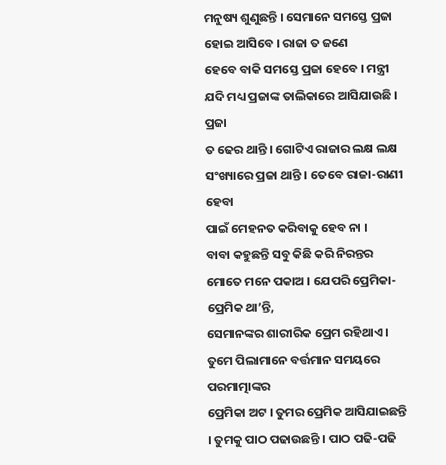ମନୁଷ୍ୟ ଶୁଣୁଛନ୍ତି । ସେମାନେ ସମସ୍ତେ ପ୍ରଜା ହୋଇ ଆସିବେ । ରାଜା ତ ଜଣେ
ହେବେ ବାକି ସମସ୍ତେ ପ୍ରଜା ହେବେ । ମନ୍ତ୍ରୀ ଯଦି ମଧ୍ୟ ପ୍ରଜାଙ୍କ ତାଲିକାରେ ଆସିଯାଉଛି । ପ୍ରଜା
ତ ଢେର ଥାନ୍ତି । ଗୋଟିଏ ରାଜାର ଲକ୍ଷ ଲକ୍ଷ ସଂଖ୍ୟାରେ ପ୍ରଜା ଥାନ୍ତି । ତେବେ ରାଜା-ରାଣୀ ହେବା
ପାଇଁ ମେହନତ କରିବାକୁ ହେବ ନା ।
ବାବା କହୁଛନ୍ତି ସବୁ କିଛି କରି ନିରନ୍ତର ମୋତେ ମନେ ପକାଅ । ଯେପରି ପ୍ରେମିକା-ପ୍ରେମିକ ଥା’ନ୍ତି,
ସେମାନଙ୍କର ଶାରୀରିକ ପ୍ରେମ ରହିଥାଏ । ତୁମେ ପିଲାମାନେ ବର୍ତ୍ତମାନ ସମୟରେ ପରମାତ୍ମାଙ୍କର
ପ୍ରେମିକା ଅଟ । ତୁମର ପ୍ରେମିକ ଆସିଯାଇଛନ୍ତି । ତୁମକୁ ପାଠ ପଢାଉଛନ୍ତି । ପାଠ ପଢି-ପଢି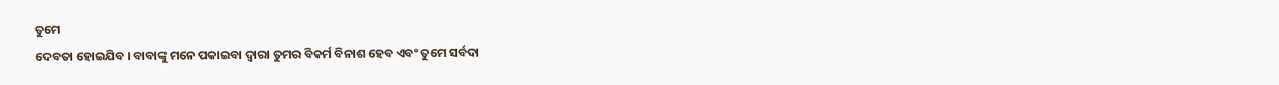ତୁମେ
ଦେବତା ହୋଇଯିବ । ବାବାଙ୍କୁ ମନେ ପକାଇବା ଦ୍ୱାରା ତୁମର ବିକର୍ମ ବିନାଶ ହେବ ଏବଂ ତୁମେ ସର୍ବଦା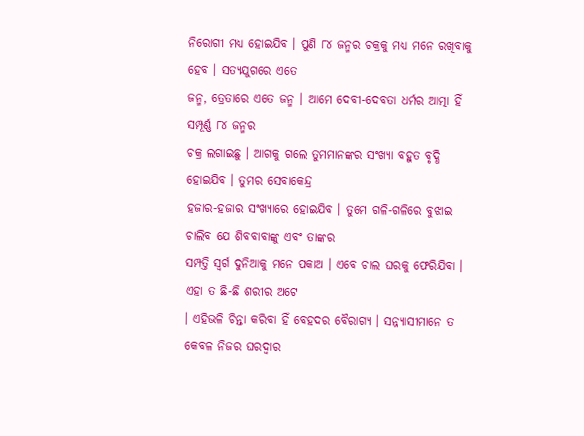ନିରୋଗୀ ମଧ୍ୟ ହୋଇଯିବ । ପୁଣି ୮୪ ଜନ୍ମର ଚକ୍ରକୁ ମଧ୍ୟ ମନେ ରଖିବାକୁ ହେବ । ସତ୍ୟଯୁଗରେ ଏତେ
ଜନ୍ମ, ତ୍ରେତାରେ ଏତେ ଜନ୍ମ । ଆମେ ଦେବୀ-ଦେବତା ଧର୍ମର ଆତ୍ମା ହିଁ ସମ୍ପୂର୍ଣ୍ଣ ୮୪ ଜନ୍ମର
ଚକ୍ର ଲଗାଇଛୁ । ଆଗକୁ ଗଲେ ତୁମମାନଙ୍କର ସଂଖ୍ୟା ବହୁତ ବୃଦ୍ଧି ହୋଇଯିବ । ତୁମର ସେବାକେନ୍ଦ୍ର
ହଜାର-ହଜାର ସଂଖ୍ୟାରେ ହୋଇଯିବ । ତୁମେ ଗଳି-ଗଳିରେ ବୁଝାଇ ଚାଲିବ ଯେ ଶିବବାବାଙ୍କୁ ଏବଂ ତାଙ୍କର
ସମ୍ପତ୍ତି ସ୍ୱର୍ଗ ଦୁନିଆକୁ ମନେ ପକାଅ । ଏବେ ଚାଲ ଘରକୁ ଫେରିଯିବା । ଏହା ତ ଛି-ଛି ଶରୀର ଅଟେ
। ଏହିଭଳି ଚିନ୍ତା କରିବା ହିଁ ବେହଦର ବୈରାଗ୍ୟ । ସନ୍ନ୍ୟାସୀମାନେ ତ କେବଳ ନିଜର ଘରଦ୍ୱାର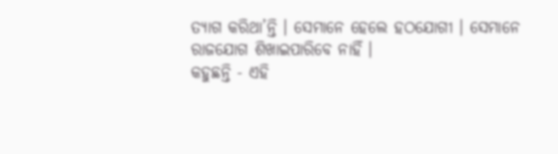ତ୍ୟାଗ କରିଥା’ନ୍ତି । ସେମାନେ ହେଲେ ହଠଯୋଗୀ । ସେମାନେ ରାଜଯୋଗ ଶିଖାଇପାରିବେ ନାହିଁ ।
କହୁଛନ୍ତି - ଏହି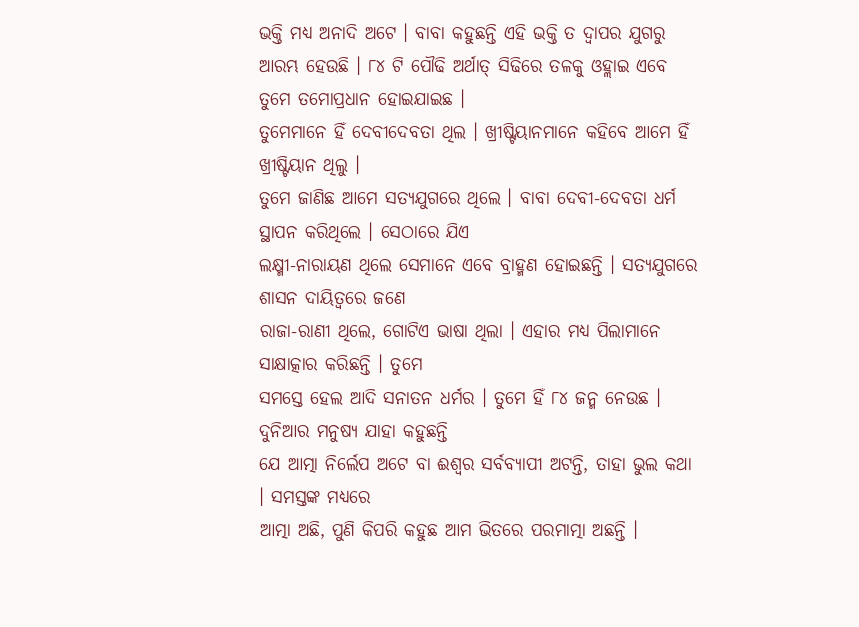ଭକ୍ତି ମଧ୍ୟ ଅନାଦି ଅଟେ । ବାବା କହୁଛନ୍ତି ଏହି ଭକ୍ତି ତ ଦ୍ୱାପର ଯୁଗରୁ
ଆରମ୍ଭ ହେଉଛି । ୮୪ ଟି ପୌଢି ଅର୍ଥାତ୍ ସିଢିରେ ତଳକୁ ଓହ୍ଲାଇ ଏବେ ତୁମେ ତମୋପ୍ରଧାନ ହୋଇଯାଇଛ ।
ତୁମେମାନେ ହିଁ ଦେବୀଦେବତା ଥିଲ । ଖ୍ରୀଷ୍ଟିୟାନମାନେ କହିବେ ଆମେ ହିଁ ଖ୍ରୀଷ୍ଟିୟାନ ଥିଲୁ ।
ତୁମେ ଜାଣିଛ ଆମେ ସତ୍ୟଯୁଗରେ ଥିଲେ । ବାବା ଦେବୀ-ଦେବତା ଧର୍ମ ସ୍ଥାପନ କରିଥିଲେ । ସେଠାରେ ଯିଏ
ଲକ୍ଷ୍ମୀ-ନାରାୟଣ ଥିଲେ ସେମାନେ ଏବେ ବ୍ରାହ୍ମଣ ହୋଇଛନ୍ତି । ସତ୍ୟଯୁଗରେ ଶାସନ ଦାୟିତ୍ୱରେ ଜଣେ
ରାଜା-ରାଣୀ ଥିଲେ, ଗୋଟିଏ ଭାଷା ଥିଲା । ଏହାର ମଧ୍ୟ ପିଲାମାନେ ସାକ୍ଷାତ୍କାର କରିଛନ୍ତି । ତୁମେ
ସମସ୍ତେ ହେଲ ଆଦି ସନାତନ ଧର୍ମର । ତୁମେ ହିଁ ୮୪ ଜନ୍ମ ନେଉଛ । ଦୁନିଆର ମନୁଷ୍ୟ ଯାହା କହୁଛନ୍ତି
ଯେ ଆତ୍ମା ନିର୍ଲେପ ଅଟେ ବା ଈଶ୍ୱର ସର୍ବବ୍ୟାପୀ ଅଟନ୍ତି, ତାହା ଭୁଲ କଥା । ସମସ୍ତଙ୍କ ମଧ୍ୟରେ
ଆତ୍ମା ଅଛି, ପୁଣି କିପରି କହୁଛ ଆମ ଭିତରେ ପରମାତ୍ମା ଅଛନ୍ତି ।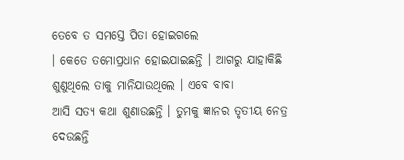ତେବେ ତ ସମସ୍ତେ ପିତା ହୋଇଗଲେ
। କେତେ ତମୋପ୍ରଧାନ ହୋଇଯାଇଛନ୍ତି । ଆଗରୁ ଯାହାକିଛି ଶୁଣୁଥିଲେ ତାକୁ ମାନିଯାଉଥିଲେ । ଏବେ ବାବା
ଆସି ସତ୍ୟ କଥା ଶୁଣାଉଛନ୍ତି । ତୁମକୁ ଜ୍ଞାନର ତୃତୀୟ ନେତ୍ର ଦେଉଛନ୍ତି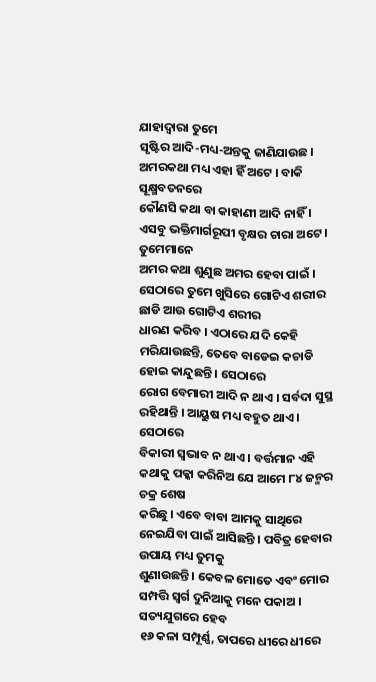ଯାହାଦ୍ୱାରା ତୁମେ
ସୃଷ୍ଟିର ଆଦି-ମଧ୍ୟ-ଅନ୍ତକୁ ଜାଣିଯାଉଛ । ଅମରକଥା ମଧ୍ୟ ଏହା ହିଁ ଅଟେ । ବାକି ସୂକ୍ଷ୍ମବତନରେ
କୌଣସି କଥା ବା କାହାଣୀ ଆଦି ନାହିଁ । ଏସବୁ ଭକ୍ତିମାର୍ଗରୂପୀ ବୃକ୍ଷର ଚାରା ଅଟେ । ତୁମେମାନେ
ଅମର କଥା ଶୁଣୁଛ ଅମର ହେବା ପାଇଁ । ସେଠାରେ ତୁମେ ଖୁସିରେ ଗୋଟିଏ ଶରୀର ଛାଡି ଆଉ ଗୋଟିଏ ଶରୀର
ଧାରଣ କରିବ । ଏଠାରେ ଯଦି କେହି ମରିଯାଉଛନ୍ତି, ତେବେ ବାଡେଇ କଚାଡି ହୋଇ କାନ୍ଦୁଛନ୍ତି । ସେଠାରେ
ରୋଗ ବେମାରୀ ଆଦି ନ ଥାଏ । ସର୍ବଦା ସୁସ୍ଥ ରହିଥାନ୍ତି । ଆୟୁଷ ମଧ୍ୟ ବହୁତ ଥାଏ । ସେଠାରେ
ବିକାରୀ ସ୍ୱଭାବ ନ ଥାଏ । ବର୍ତ୍ତମାନ ଏହି କଥାକୁ ପକ୍କା କରିନିଅ ଯେ ଆମେ ୮୪ ଜନ୍ମର ଚକ୍ର ଶେଷ
କରିଛୁ । ଏବେ ବାବା ଆମକୁ ସାଥିରେ ନେଇଯିବା ପାଇଁ ଆସିଛନ୍ତି । ପବିତ୍ର ହେବାର ଉପାୟ ମଧ୍ୟ ତୁମକୁ
ଶୁଣାଉଛନ୍ତି । କେବଳ ମୋତେ ଏବଂ ମୋର ସମ୍ପତ୍ତି ସ୍ୱର୍ଗ ଦୁନିଆକୁ ମନେ ପକାଅ । ସତ୍ୟଯୁଗରେ ହେବ
୧୬ କଳା ସମ୍ପୂର୍ଣ୍ଣ, ତାପରେ ଧୀରେ ଧୀରେ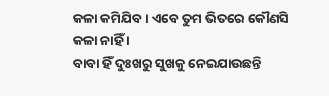କଳା କମିଯିବ । ଏବେ ତୁମ ଭିତରେ କୌଣସି କଳା ନାହିଁ ।
ବାବା ହିଁ ଦୁଃଖରୁ ସୁଖକୁ ନେଇଯାଉଛନ୍ତି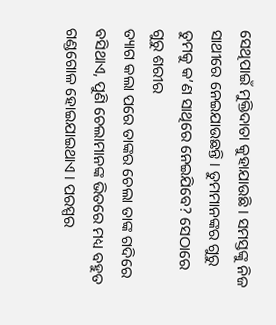ସେଥିପାଇଁ ମୁକ୍ତିଦାତା କୁହାଯାଉଛି । ସମସ୍ତଙ୍କୁ ନିଜ
ସାଥୀରେ ନେଇଯାଉଛନ୍ତି । ତୁମମାନଙ୍କର ଗୁରୁ ତୁମକୁ କ’ଣ ସାଥିରେ ନେଇଯିବେ? ସେଠାରେ ଗୁରୁ ଶରୀର
ତ୍ୟାଗ କଲା ପରେ ତାଙ୍କର ଚେଲା ତାଙ୍କ ଗଦିରେ ବସିଥାଏ, ପୁଣି ଚେଲାମାନଙ୍କ ଭିତରେ ମଧ୍ୟ ବହୁତ
ଗଣ୍ଡଗୋଳ ହୋଇଯାଇଥାଏ । ପରସ୍ପର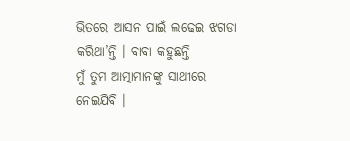ଭିତରେ ଆସନ ପାଇଁ ଲଢେଇ ଝଗଡା କରିଥା’ନ୍ତି । ବାବା କହୁଛନ୍ତି
ମୁଁ ତୁମ ଆତ୍ମାମାନଙ୍କୁ ସାଥୀରେ ନେଇଯିବି ।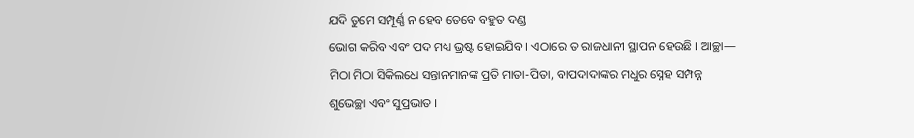ଯଦି ତୁମେ ସମ୍ପୂର୍ଣ୍ଣ ନ ହେବ ତେବେ ବହୁତ ଦଣ୍ଡ
ଭୋଗ କରିବ ଏବଂ ପଦ ମଧ୍ୟ ଭ୍ରଷ୍ଟ ହୋଇଯିବ । ଏଠାରେ ତ ରାଜଧାନୀ ସ୍ଥାପନ ହେଉଛି । ଆଚ୍ଛା—
ମିଠା ମିଠା ସିକିଲଧେ ସନ୍ତାନମାନଙ୍କ ପ୍ରତି ମାତା-ପିତା, ବାପଦାଦାଙ୍କର ମଧୁର ସ୍ନେହ ସମ୍ପନ୍ନ
ଶୁଭେଚ୍ଛା ଏବଂ ସୁପ୍ରଭାତ ।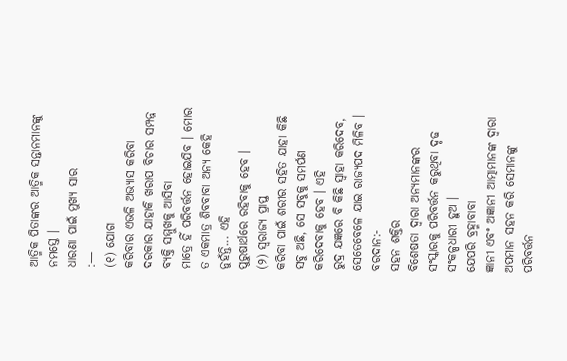ଆତ୍ମିକ ପିତାଙ୍କର ଆତ୍ମିକ ସନ୍ତାନମାନଙ୍କୁ ନମସ୍ତେ ।
ଧାରଣା ପାଇଁ ମୁଖ୍ୟ ସାର
:—
(୧) ଯୋଗ
କରିବାର ଏଭଳି ଅଭ୍ୟାସ କରିବା ଦରକାର ଯାହାକି ଖରାପ ବିଚାର ସମ୍ପନ୍ନ ବ୍ୟକ୍ତି ସମ୍ମୁଖକୁ ଆସିବା
ମାତ୍ରେ ହିଁ ପରିବର୍ତ୍ତନ ହୋଇଯିବ । ମୋର ତ ଏକମାତ୍ର ଶିବବାବା ଅନ୍ୟ କେହି ନୁହଁନ୍ତି... ଏହି
ପୁରୁଷାର୍ଥରେ ରହିବାକୁ ହେବ ।
(୨) ସ୍ୱରାଜ୍ୟ ପ୍ରାପ୍ତ
କରିବା ପାଇଁ ଶରୀର ସହିତ ଯାହା କିଛି ସବୁ ଅଛି, ସେ ସବୁକୁ ସମର୍ପଣ କରିଦେବାକୁ ହେବ । ଏହି
ରୁଦ୍ର ଯଜ୍ଞରେ ବି କିଛି ସ୍ୱାହା କରିଦେବ, ସେତେବେଳେ ଯାଇ ରାଜ୍ୟପଦ ମିଳିବ ।
ବରଦାନ:-
ସହନ ଶକ୍ତିର
ବିଶେଷତା ଦ୍ୱାରା ଅନ୍ୟମାନଙ୍କର ସଂସ୍କାରକୁ ପରିବର୍ତ୍ତନ କରୁଥିବା ଦୃଢ ସଂକଳ୍ପଧାରୀ ହୁଅ ।
ଯେପରି ବ୍ରହ୍ମାବାବା
ଜ୍ଞାନୀ ଏବଂ ଅଜ୍ଞାନୀ ଆତ୍ମାମାନଙ୍କ ଦ୍ୱାରା ଅପମାନ ସହନ କରି ସେମାନଙ୍କୁ ପରିବର୍ତ୍ତନ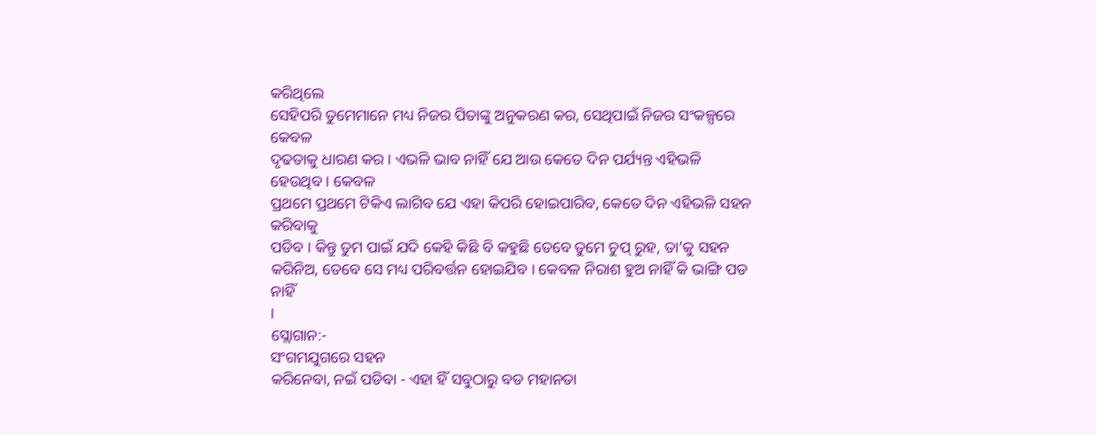କରିଥିଲେ
ସେହିପରି ତୁମେମାନେ ମଧ୍ୟ ନିଜର ପିତାଙ୍କୁ ଅନୁକରଣ କର, ସେଥିପାଇଁ ନିଜର ସଂକଳ୍ପରେ କେବଳ
ଦୃଢତାକୁ ଧାରଣ କର । ଏଭଳି ଭାବ ନାହିଁ ଯେ ଆଉ କେତେ ଦିନ ପର୍ଯ୍ୟନ୍ତ ଏହିଭଳି ହେଉଥିବ । କେବଳ
ପ୍ରଥମେ ପ୍ରଥମେ ଟିକିଏ ଲାଗିବ ଯେ ଏହା କିପରି ହୋଇପାରିବ, କେତେ ଦିନ ଏହିଭଳି ସହନ କରିବାକୁ
ପଡିବ । କିନ୍ତୁ ତୁମ ପାଇଁ ଯଦି କେହି କିଛି ବି କହୁଛି ତେବେ ତୁମେ ଚୁପ୍ ରୁହ, ତା’କୁ ସହନ
କରିନିଅ, ତେବେ ସେ ମଧ୍ୟ ପରିବର୍ତ୍ତନ ହୋଇଯିବ । କେବଳ ନିରାଶ ହୁଅ ନାହିଁ କି ଭାଙ୍ଗି ପଡ ନାହିଁ
।
ସ୍ଲୋଗାନ:-
ସଂଗମଯୁଗରେ ସହନ
କରିନେବା, ନଇଁ ପଡିବା - ଏହା ହିଁ ସବୁଠାରୁ ବଡ ମହାନତା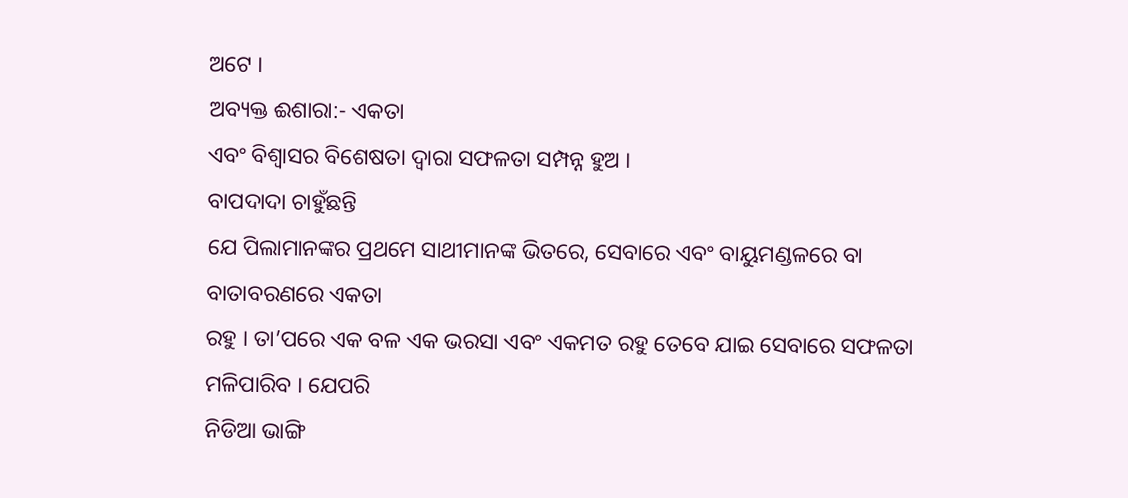ଅଟେ ।
ଅବ୍ୟକ୍ତ ଈଶାରା:- ଏକତା
ଏବଂ ବିଶ୍ୱାସର ବିଶେଷତା ଦ୍ୱାରା ସଫଳତା ସମ୍ପନ୍ନ ହୁଅ ।
ବାପଦାଦା ଚାହୁଁଛନ୍ତି
ଯେ ପିଲାମାନଙ୍କର ପ୍ରଥମେ ସାଥୀମାନଙ୍କ ଭିତରେ, ସେବାରେ ଏବଂ ବାୟୁମଣ୍ଡଳରେ ବା ବାତାବରଣରେ ଏକତା
ରହୁ । ତା’ପରେ ଏକ ବଳ ଏକ ଭରସା ଏବଂ ଏକମତ ରହୁ ତେବେ ଯାଇ ସେବାରେ ସଫଳତା ମଳିପାରିବ । ଯେପରି
ନିଡିଆ ଭାଙ୍ଗି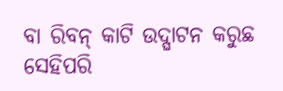ବା ରିବନ୍ କାଟି ଉଦ୍ଘାଟନ କରୁଛ ସେହିପରି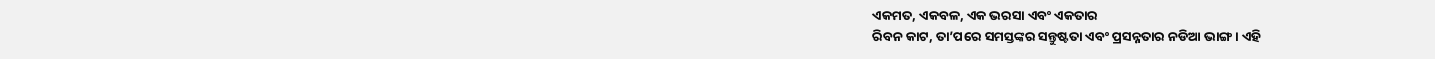ଏକମତ, ଏକବଳ, ଏକ ଭରସା ଏବଂ ଏକତାର
ରିବନ କାଟ, ତା’ପରେ ସମସ୍ତଙ୍କର ସନ୍ତୁଷ୍ଟତା ଏବଂ ପ୍ରସନ୍ନତାର ନଡିଆ ଭାଙ୍ଗ । ଏହି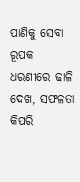ପାଣିକୁ ସେବା
ରୂପକ ଧରଣୀରେ ଢାଳି ଦେଖ, ସଫଳତା କିପରି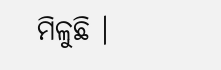ମିଳୁଛି ।